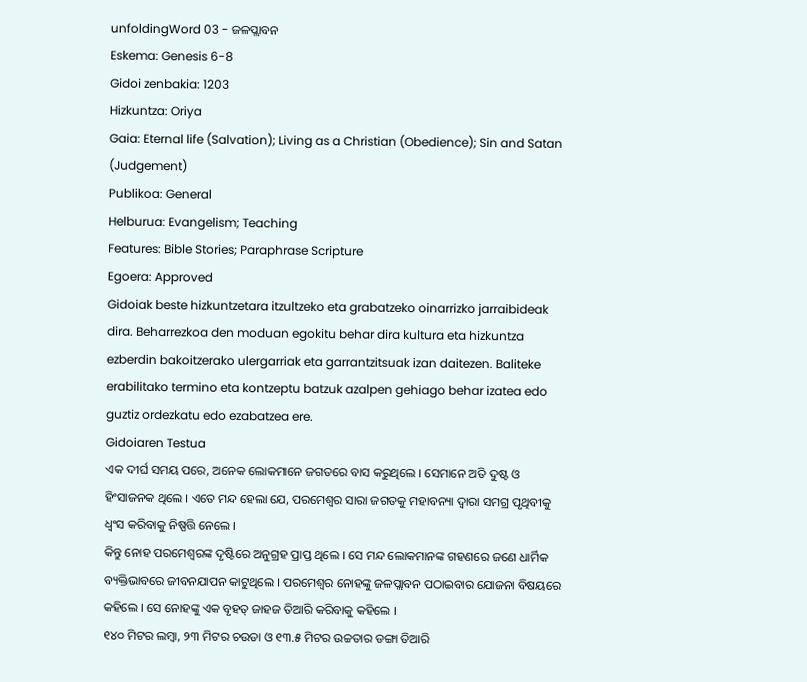unfoldingWord 03 - ଜଳପ୍ଲାବନ
Eskema: Genesis 6-8
Gidoi zenbakia: 1203
Hizkuntza: Oriya
Gaia: Eternal life (Salvation); Living as a Christian (Obedience); Sin and Satan (Judgement)
Publikoa: General
Helburua: Evangelism; Teaching
Features: Bible Stories; Paraphrase Scripture
Egoera: Approved
Gidoiak beste hizkuntzetara itzultzeko eta grabatzeko oinarrizko jarraibideak dira. Beharrezkoa den moduan egokitu behar dira kultura eta hizkuntza ezberdin bakoitzerako ulergarriak eta garrantzitsuak izan daitezen. Baliteke erabilitako termino eta kontzeptu batzuk azalpen gehiago behar izatea edo guztiz ordezkatu edo ezabatzea ere.
Gidoiaren Testua
ଏକ ଦୀର୍ଘ ସମୟ ପରେ, ଅନେକ ଲୋକମାନେ ଜଗତରେ ବାସ କରୁଥିଲେ । ସେମାନେ ଅତି ଦୁଷ୍ଟ ଓ ହିଂସାଜନକ ଥିଲେ । ଏତେ ମନ୍ଦ ହେଲା ଯେ, ପରମେଶ୍ଵର ସାରା ଜଗତକୁ ମହାବନ୍ୟା ଦ୍ଵାରା ସମଗ୍ର ପୃଥିବୀକୁ ଧ୍ବଂସ କରିବାକୁ ନିଷ୍ପତ୍ତି ନେଲେ ।
କିନ୍ତୁ ନୋହ ପରମେଶ୍ଵରଙ୍କ ଦୃଷ୍ଟିରେ ଅନୁଗ୍ରହ ପ୍ରାପ୍ତ ଥିଲେ । ସେ ମନ୍ଦ ଲୋକମାନଙ୍କ ଗହଣରେ ଜଣେ ଧାର୍ମିକ ବ୍ୟକ୍ତିଭାବରେ ଜୀବନଯାପନ କାଟୁଥିଲେ । ପରମେଶ୍ଵର ନୋହଙ୍କୁ ଜଳପ୍ଲାବନ ପଠାଇବାର ଯୋଜନା ବିଷୟରେ କହିଲେ । ସେ ନୋହଙ୍କୁ ଏକ ବୃହତ୍ ଜାହଜ ତିଆରି କରିବାକୁ କହିଲେ ।
୧୪୦ ମିଟର ଲମ୍ବା, ୨୩ ମିଟର ଚଉଡା ଓ ୧୩.୫ ମିଟର ଉଚ୍ଚତାର ଡଙ୍ଗା ତିଆରି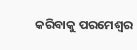କରିବାକୁ ପରମେଶ୍ଵର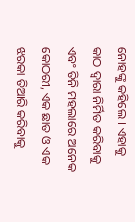ନୋହଙ୍କୁ କହିଲେ । ଏହାକୁ କାଠ ଦ୍ଵାରା ନିର୍ମିତ କରିବାକୁ ଏବଂ ତିନି ମହଲାରେ ଅନେକ କୋଠରୀ, ଏକ ଛାତ ଓ ଏକ ଝରକା ତିଆରି କରିବାକୁ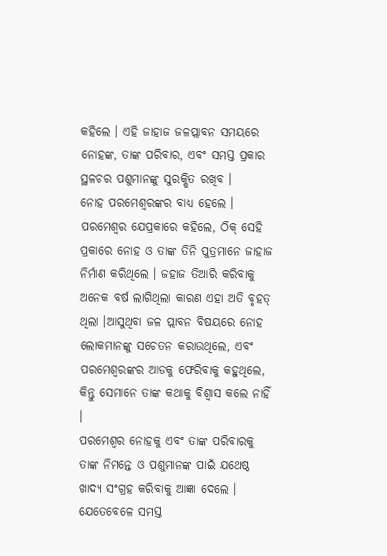କହିଲେ । ଏହି ଜାହାଜ ଜଳପ୍ଲାବନ ସମୟରେ ନୋହଙ୍କ, ତାଙ୍କ ପରିବାର, ଏବଂ ସମସ୍ତ ପ୍ରକାର ସ୍ଥଳଚର ପଶୁମାନଙ୍କୁ ସୁରକ୍ଷିତ ରଖିବ ।
ନୋହ ପରମେଶ୍ଵରଙ୍କର ବାଧ୍ୟ ହେଲେ । ପରମେଶ୍ଵର ଯେପ୍ରକାରେ କହିଲେ, ଠିକ୍ ସେହି ପ୍ରକାରେ ନୋହ ଓ ତାଙ୍କ ତିନି ପୁତ୍ରମାନେ ଜାହାଜ ନିର୍ମାଣ କରିଥିଲେ । ଜହାଜ ତିଆରି କରିବାକୁ ଅନେକ ବର୍ଷ ଲାଗିଥିଲା କାରଣ ଏହା ଅତି ବୃହତ୍ ଥିଲା ।ଆସୁଥିବା ଜଳ ପ୍ଲାବନ ବିଷୟରେ ନୋହ ଲୋକମାନଙ୍କୁ ସଚେତନ କରାଉଥିଲେ, ଏବଂ ପରମେଶ୍ଵରଙ୍କର ଆଡକୁ ଫେରିବାକୁ କହୁଥିଲେ, କିନ୍ତୁ ସେମାନେ ତାଙ୍କ କଥାକୁ ବିଶ୍ବାସ କଲେ ନାହିଁ ।
ପରମେଶ୍ଵର ନୋହକୁ ଏବଂ ତାଙ୍କ ପରିବାରକୁ ତାଙ୍କ ନିମନ୍ତେ ଓ ପଶୁମାନଙ୍କ ପାଇଁ ଯଥେଷ୍ଠ ଖାଦ୍ୟ ସଂଗ୍ରହ କରିବାକୁ ଆଜ୍ଞା ଦେଲେ । ଯେତେବେଳେ ସମସ୍ତ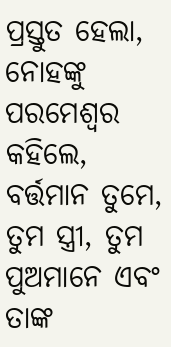ପ୍ରସ୍ତୁତ ହେଲା, ନୋହଙ୍କୁ ପରମେଶ୍ଵର କହିଲେ, ବର୍ତ୍ତମାନ ତୁମେ, ତୁମ ସ୍ତ୍ରୀ, ତୁମ ପୁଅମାନେ ଏବଂ ତାଙ୍କ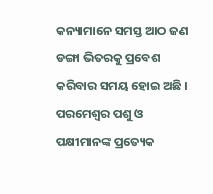କନ୍ୟାମାନେ ସମସ୍ତ ଆଠ ଜଣ ଡଙ୍ଗା ଭିତରକୁ ପ୍ରବେଶ କରିବାର ସମୟ ହୋଇ ଅଛି ।
ପରମେଶ୍ଵର ପଶୁ ଓ ପକ୍ଷୀମାନଙ୍କ ପ୍ରତ୍ୟେକ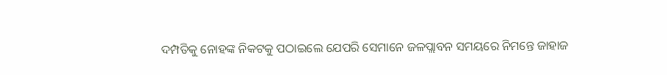ଦମ୍ପତିକୁ ନୋହଙ୍କ ନିକଟକୁ ପଠାଇଲେ ଯେପରି ସେମାନେ ଜଳପ୍ଲାବନ ସମୟରେ ନିମନ୍ତେ ଜାହାଜ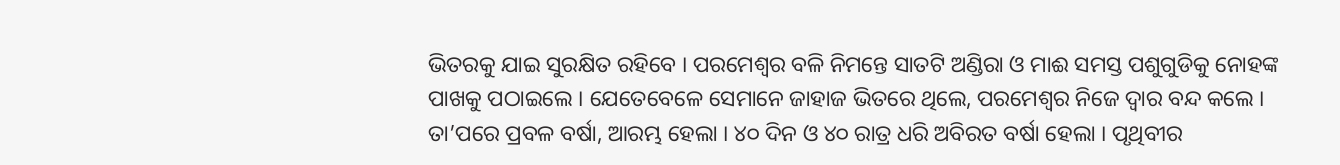ଭିତରକୁ ଯାଇ ସୁରକ୍ଷିତ ରହିବେ । ପରମେଶ୍ଵର ବଳି ନିମନ୍ତେ ସାତଟି ଅଣ୍ଡିରା ଓ ମାଈ ସମସ୍ତ ପଶୁଗୁଡିକୁ ନୋହଙ୍କ ପାଖକୁ ପଠାଇଲେ । ଯେତେବେଳେ ସେମାନେ ଜାହାଜ ଭିତରେ ଥିଲେ, ପରମେଶ୍ଵର ନିଜେ ଦ୍ଵାର ବନ୍ଦ କଲେ ।
ତା’ପରେ ପ୍ରବଳ ବର୍ଷା, ଆରମ୍ଭ ହେଲା । ୪୦ ଦିନ ଓ ୪୦ ରାତ୍ର ଧରି ଅବିରତ ବର୍ଷା ହେଲା । ପୃଥିବୀର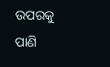ଉପରକୁ ପାଣି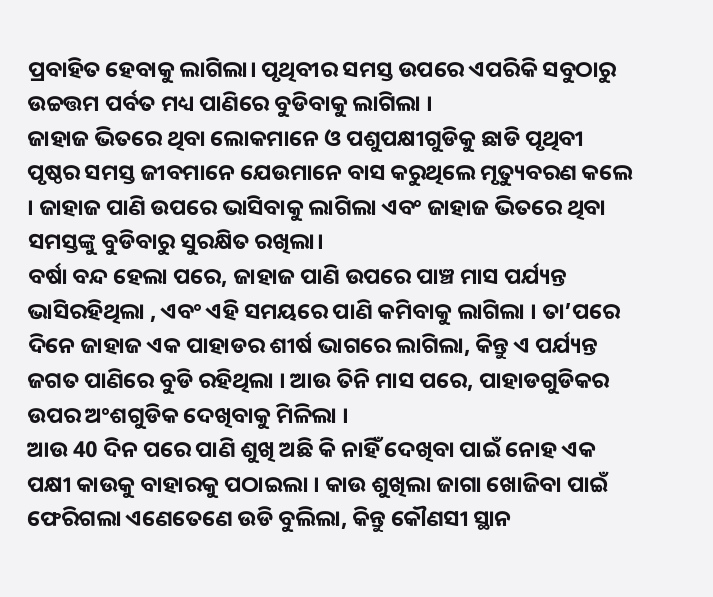ପ୍ରବାହିତ ହେବାକୁ ଲାଗିଲା। ପୃଥିବୀର ସମସ୍ତ ଉପରେ ଏପରିକି ସବୁଠାରୁ ଉଚ୍ଚତ୍ତମ ପର୍ବତ ମଧ୍ୟ ପାଣିରେ ବୁଡିବାକୁ ଲାଗିଲା ।
ଜାହାଜ ଭିତରେ ଥିବା ଲୋକମାନେ ଓ ପଶୁପକ୍ଷୀଗୁଡିକୁ ଛାଡି ପୃଥିବୀ ପୃଷ୍ଠର ସମସ୍ତ ଜୀବମାନେ ଯେଉମାନେ ବାସ କରୁଥିଲେ ମୃତ୍ୟୁବରଣ କଲେ । ଜାହାଜ ପାଣି ଉପରେ ଭାସିବାକୁ ଲାଗିଲା ଏବଂ ଜାହାଜ ଭିତରେ ଥିବା ସମସ୍ତଙ୍କୁ ବୁଡିବାରୁ ସୁରକ୍ଷିତ ରଖିଲା।
ବର୍ଷା ବନ୍ଦ ହେଲା ପରେ, ଜାହାଜ ପାଣି ଉପରେ ପାଞ୍ଚ ମାସ ପର୍ଯ୍ୟନ୍ତ ଭାସିରହିଥିଲା , ଏବଂ ଏହି ସମୟରେ ପାଣି କମିବାକୁ ଲାଗିଲା । ତା’ପରେ ଦିନେ ଜାହାଜ ଏକ ପାହାଡର ଶୀର୍ଷ ଭାଗରେ ଲାଗିଲା, କିନ୍ତୁ ଏ ପର୍ଯ୍ୟନ୍ତ ଜଗତ ପାଣିରେ ବୁଡି ରହିଥିଲା । ଆଉ ତିନି ମାସ ପରେ, ପାହାଡଗୁଡିକର ଉପର ଅଂଶଗୁଡିକ ଦେଖିବାକୁ ମିଳିଲା ।
ଆଉ 40 ଦିନ ପରେ ପାଣି ଶୁଖି ଅଛି କି ନାହିଁ ଦେଖିବା ପାଇଁ ନୋହ ଏକ ପକ୍ଷୀ କାଉକୁ ବାହାରକୁ ପଠାଇଲା । କାଉ ଶୁଖିଲା ଜାଗା ଖୋଜିବା ପାଇଁ ଫେରିଗଲା ଏଣେତେଣେ ଉଡି ବୁଲିଲା, କିନ୍ତୁ କୌଣସୀ ସ୍ଥାନ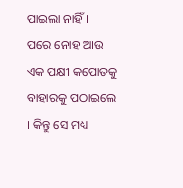ପାଇଲା ନାହିଁ ।
ପରେ ନୋହ ଆଉ ଏକ ପକ୍ଷୀ କପୋତକୁ ବାହାରକୁ ପଠାଇଲେ । କିନ୍ତୁ ସେ ମଧ୍ୟ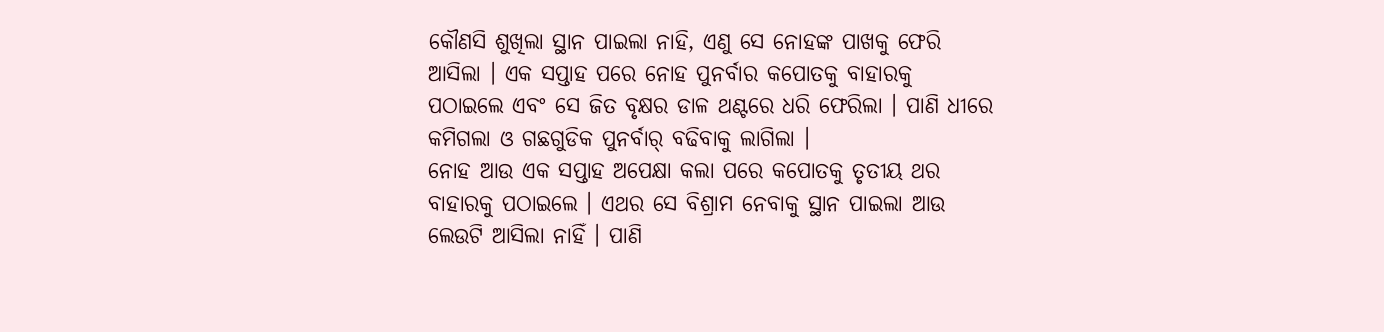କୌଣସି ଶୁଖିଲା ସ୍ଥାନ ପାଇଲା ନାହି, ଏଣୁ ସେ ନୋହଙ୍କ ପାଖକୁ ଫେରି ଆସିଲା । ଏକ ସପ୍ତାହ ପରେ ନୋହ ପୁନର୍ବାର କପୋତକୁ ବାହାରକୁ ପଠାଇଲେ ଏବଂ ସେ ଜିତ ବୃକ୍ଷର ଡାଳ ଥଣ୍ଟରେ ଧରି ଫେରିଲା । ପାଣି ଧୀରେ କମିଗଲା ଓ ଗଛଗୁଡିକ ପୁନର୍ବାର୍ ବଢିବାକୁ ଲାଗିଲା ।
ନୋହ ଆଉ ଏକ ସପ୍ତାହ ଅପେକ୍ଷା କଲା ପରେ କପୋତକୁ ତୃତୀୟ ଥର ବାହାରକୁ ପଠାଇଲେ । ଏଥର ସେ ବିଶ୍ରାମ ନେବାକୁ ସ୍ଥାନ ପାଇଲା ଆଉ ଲେଉଟି ଆସିଲା ନାହିଁ । ପାଣି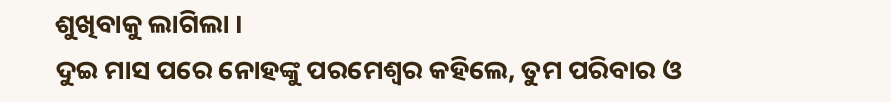ଶୁଖିବାକୁ ଲାଗିଲା ।
ଦୁଇ ମାସ ପରେ ନୋହଙ୍କୁ ପରମେଶ୍ଵର କହିଲେ, ତୁମ ପରିବାର ଓ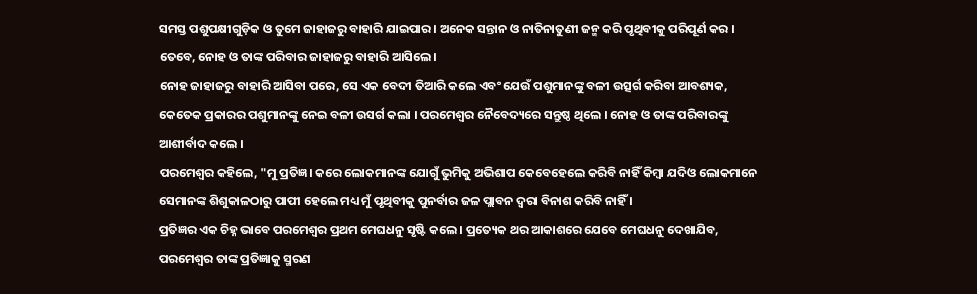ସମସ୍ତ ପଶୁପକ୍ଷୀଗୁଡ଼ିକ ଓ ତୁମେ ଜାହାଜରୁ ବାହାରି ଯାଇପାର । ଅନେକ ସନ୍ତାନ ଓ ନାତିନାତୁଣୀ ଜନ୍ମ କରି ପୃଥିବୀକୁ ପରିପୂର୍ଣ କର । ତେବେ, ନୋହ ଓ ତାଙ୍କ ପରିବାର ଜାହାଜରୁ ବାହାରି ଆସିଲେ ।
ନୋହ ଜାହାଜରୁ ବାହାରି ଆସିବା ପରେ, ସେ ଏକ ବେଦୀ ତିଆରି କଲେ ଏବଂ ଯେଉଁ ପଶୁମାନଙ୍କୁ ବଳୀ ଉତ୍ସର୍ଗ କରିବା ଆବଶ୍ୟକ, କେତେକ ପ୍ରକାରର ପଶୁମାନଙ୍କୁ ନେଇ ବଳୀ ଉସର୍ଗ କଲା । ପରମେଶ୍ଵର ନୈବେଦ୍ୟରେ ସନ୍ତୁଷ୍ଠ ଥିଲେ । ନୋହ ଓ ତାଙ୍କ ପରିବାରଙ୍କୁ ଆଶୀର୍ବାଦ କଲେ ।
ପରମେଶ୍ଵର କହିଲେ, "ମୁ ପ୍ରତିଜ୍ଞ। କରେ ଲୋକମାନଙ୍କ ଯୋଗୁଁ ଭୁମିକୁ ଅଭିଶାପ କେବେହେଲେ କରିବି ନାହିଁ କିମ୍ବା ଯଦିଓ ଲୋକମାନେ ସେମାନଙ୍କ ଶିଶୁକାଳଠାରୁ ପାପୀ ହେଲେ ମଧ୍ୟ ମୁଁ ପୃଥିବୀକୁ ପୁନର୍ବାର ଜଳ ପ୍ଲାବନ ଦ୍ଵରା ବିନାଶ କରିବି ନାହିଁ ।
ପ୍ରତିଜ୍ଞର ଏକ ଚିହ୍ନ ଭାବେ ପରମେଶ୍ଵର ପ୍ରଥମ ମେଘଧନୁ ସୃଷ୍ଟି କଲେ । ପ୍ରତ୍ୟେକ ଥର ଆକାଶରେ ଯେବେ ମେଘଧନୁ ଦେଖାଯିବ, ପରମେଶ୍ଵର ତାଙ୍କ ପ୍ରତିଜ୍ଞାକୁ ସ୍ମରଣ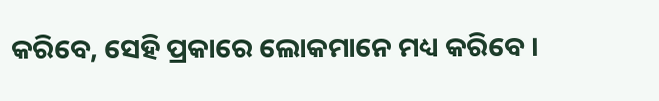କରିବେ, ସେହି ପ୍ରକାରେ ଲୋକମାନେ ମଧ୍ୟ କରିବେ ।